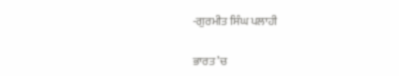-ਗੁਰਮੀਤ ਸਿੰਘ ਪਲਾਹੀ

ਭਾਰਤ ’ਚ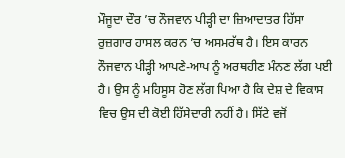ਮੌਜੂਦਾ ਦੌਰ ’ਚ ਨੌਜਵਾਨ ਪੀੜ੍ਹੀ ਦਾ ਜ਼ਿਆਦਾਤਰ ਹਿੱਸਾ ਰੁਜ਼ਗਾਰ ਹਾਸਲ ਕਰਨ ’ਚ ਅਸਮਰੱਥ ਹੈ। ਇਸ ਕਾਰਨ ਨੌਜਵਾਨ ਪੀੜ੍ਹੀ ਆਪਣੇ-ਆਪ ਨੂੰ ਅਰਥਹੀਣ ਮੰਨਣ ਲੱਗ ਪਈ ਹੈ। ਉਸ ਨੂੰ ਮਹਿਸੂਸ ਹੋਣ ਲੱਗ ਪਿਆ ਹੈ ਕਿ ਦੇਸ਼ ਦੇ ਵਿਕਾਸ ਵਿਚ ਉਸ ਦੀ ਕੋਈ ਹਿੱਸੇਦਾਰੀ ਨਹੀਂ ਹੈ। ਸਿੱਟੇ ਵਜੋਂ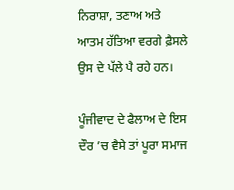ਨਿਰਾਸ਼ਾ, ਤਣਾਅ ਅਤੇ ਆਤਮ ਹੱਤਿਆ ਵਰਗੇ ਫ਼ੈਸਲੇ ਉਸ ਦੇ ਪੱਲੇ ਪੈ ਰਹੇ ਹਨ।

ਪੂੰਜੀਵਾਦ ਦੇ ਫੈਲਾਅ ਦੇ ਇਸ ਦੌਰ ’ਚ ਵੈਸੇ ਤਾਂ ਪੂਰਾ ਸਮਾਜ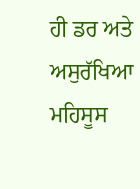ਹੀ ਡਰ ਅਤੇ ਅਸੁਰੱਖਿਆ ਮਹਿਸੂਸ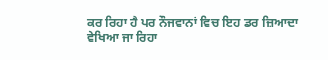ਕਰ ਰਿਹਾ ਹੈ ਪਰ ਨੌਜਵਾਨਾਂ ਵਿਚ ਇਹ ਡਰ ਜ਼ਿਆਦਾ ਵੇਖਿਆ ਜਾ ਰਿਹਾ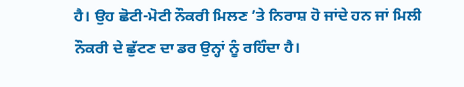ਹੈ। ਉਹ ਛੋਟੀ-ਮੋਟੀ ਨੌਕਰੀ ਮਿਲਣ ’ਤੇ ਨਿਰਾਸ਼ ਹੋ ਜਾਂਦੇ ਹਨ ਜਾਂ ਮਿਲੀ ਨੌਕਰੀ ਦੇ ਛੁੱਟਣ ਦਾ ਡਰ ਉਨ੍ਹਾਂ ਨੂੰ ਰਹਿੰਦਾ ਹੈ।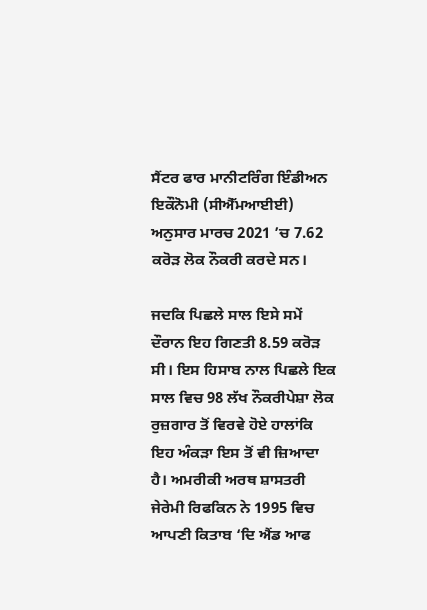ਸੈਂਟਰ ਫਾਰ ਮਾਨੀਟਰਿੰਗ ਇੰਡੀਅਨ ਇਕੌਨੋਮੀ (ਸੀਐੱਮਆਈਈ) ਅਨੁਸਾਰ ਮਾਰਚ 2021 ’ਚ 7.62 ਕਰੋੜ ਲੋਕ ਨੌਕਰੀ ਕਰਦੇ ਸਨ।

ਜਦਕਿ ਪਿਛਲੇ ਸਾਲ ਇਸੇ ਸਮੇਂ ਦੌਰਾਨ ਇਹ ਗਿਣਤੀ 8.59 ਕਰੋੜ ਸੀ। ਇਸ ਹਿਸਾਬ ਨਾਲ ਪਿਛਲੇ ਇਕ ਸਾਲ ਵਿਚ 98 ਲੱਖ ਨੌਕਰੀਪੇਸ਼ਾ ਲੋਕ ਰੁਜ਼ਗਾਰ ਤੋਂ ਵਿਰਵੇ ਹੋਏ ਹਾਲਾਂਕਿ ਇਹ ਅੰਕੜਾ ਇਸ ਤੋਂ ਵੀ ਜ਼ਿਆਦਾ ਹੈ। ਅਮਰੀਕੀ ਅਰਥ ਸ਼ਾਸਤਰੀ ਜੇਰੇਮੀ ਰਿਫਕਿਨ ਨੇ 1995 ਵਿਚ ਆਪਣੀ ਕਿਤਾਬ ‘ਦਿ ਐਂਡ ਆਫ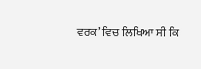ਵਰਕ’ ਵਿਚ ਲਿਖਿਆ ਸੀ ਕਿ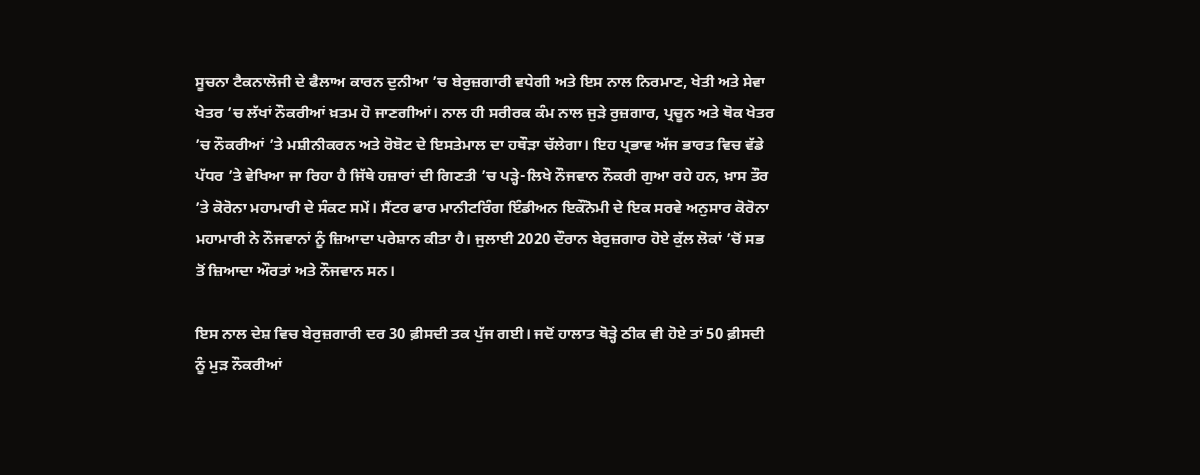ਸੂਚਨਾ ਟੈਕਨਾਲੋਜੀ ਦੇ ਫੈਲਾਅ ਕਾਰਨ ਦੁਨੀਆ ’ਚ ਬੇਰੁਜ਼ਗਾਰੀ ਵਧੇਗੀ ਅਤੇ ਇਸ ਨਾਲ ਨਿਰਮਾਣ, ਖੇਤੀ ਅਤੇ ਸੇਵਾ ਖੇਤਰ ’ਚ ਲੱਖਾਂ ਨੌਕਰੀਆਂ ਖ਼ਤਮ ਹੋ ਜਾਣਗੀਆਂ। ਨਾਲ ਹੀ ਸਰੀਰਕ ਕੰਮ ਨਾਲ ਜੁੜੇ ਰੁਜ਼ਗਾਰ, ਪ੍ਰਚੂਨ ਅਤੇ ਥੋਕ ਖੇਤਰ ’ਚ ਨੌਕਰੀਆਂ ’ਤੇ ਮਸ਼ੀਨੀਕਰਨ ਅਤੇ ਰੋਬੋਟ ਦੇ ਇਸਤੇਮਾਲ ਦਾ ਹਥੌੜਾ ਚੱਲੇਗਾ। ਇਹ ਪ੍ਰਭਾਵ ਅੱਜ ਭਾਰਤ ਵਿਚ ਵੱਡੇ ਪੱਧਰ ’ਤੇ ਵੇਖਿਆ ਜਾ ਰਿਹਾ ਹੈ ਜਿੱਥੇ ਹਜ਼ਾਰਾਂ ਦੀ ਗਿਣਤੀ ’ਚ ਪੜ੍ਹੇ-ਲਿਖੇ ਨੌਜਵਾਨ ਨੌਕਰੀ ਗੁਆ ਰਹੇ ਹਨ, ਖ਼ਾਸ ਤੌਰ ’ਤੇ ਕੋਰੋਨਾ ਮਹਾਮਾਰੀ ਦੇ ਸੰਕਟ ਸਮੇਂ। ਸੈਂਟਰ ਫਾਰ ਮਾਨੀਟਰਿੰਗ ਇੰਡੀਅਨ ਇਕੌਨੋਮੀ ਦੇ ਇਕ ਸਰਵੇ ਅਨੁਸਾਰ ਕੋਰੋਨਾ ਮਹਾਮਾਰੀ ਨੇ ਨੌਜਵਾਨਾਂ ਨੂੰ ਜ਼ਿਆਦਾ ਪਰੇਸ਼ਾਨ ਕੀਤਾ ਹੈ। ਜੁਲਾਈ 2020 ਦੌਰਾਨ ਬੇਰੁਜ਼ਗਾਰ ਹੋਏ ਕੁੱਲ ਲੋਕਾਂ ’ਚੋਂ ਸਭ ਤੋਂ ਜ਼ਿਆਦਾ ਔਰਤਾਂ ਅਤੇ ਨੌਜਵਾਨ ਸਨ।

ਇਸ ਨਾਲ ਦੇਸ਼ ਵਿਚ ਬੇਰੁਜ਼ਗਾਰੀ ਦਰ 30 ਫ਼ੀਸਦੀ ਤਕ ਪੁੱਜ ਗਈ। ਜਦੋਂ ਹਾਲਾਤ ਥੋੜ੍ਹੇ ਠੀਕ ਵੀ ਹੋਏ ਤਾਂ 50 ਫ਼ੀਸਦੀ ਨੂੰ ਮੁੜ ਨੌਕਰੀਆਂ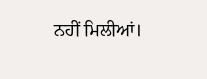ਨਹੀਂ ਮਿਲੀਆਂ।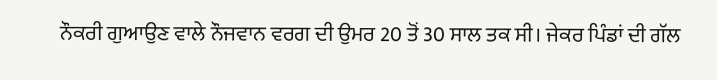ਨੌਕਰੀ ਗੁਆਉਣ ਵਾਲੇ ਨੌਜਵਾਨ ਵਰਗ ਦੀ ਉਮਰ 20 ਤੋਂ 30 ਸਾਲ ਤਕ ਸੀ। ਜੇਕਰ ਪਿੰਡਾਂ ਦੀ ਗੱਲ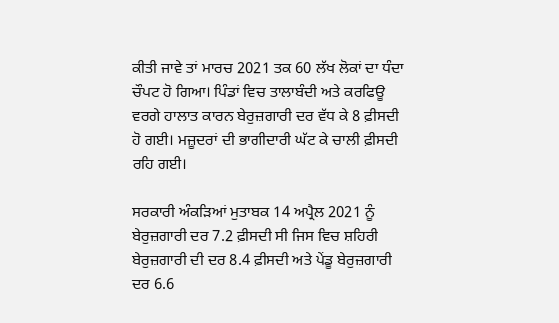ਕੀਤੀ ਜਾਵੇ ਤਾਂ ਮਾਰਚ 2021 ਤਕ 60 ਲੱਖ ਲੋਕਾਂ ਦਾ ਧੰਦਾ ਚੌਪਟ ਹੋ ਗਿਆ। ਪਿੰਡਾਂ ਵਿਚ ਤਾਲਾਬੰਦੀ ਅਤੇ ਕਰਫਿਊ ਵਰਗੇ ਹਾਲਾਤ ਕਾਰਨ ਬੇਰੁਜ਼ਗਾਰੀ ਦਰ ਵੱਧ ਕੇ 8 ਫ਼ੀਸਦੀ ਹੋ ਗਈ। ਮਜ਼ੂਦਰਾਂ ਦੀ ਭਾਗੀਦਾਰੀ ਘੱਟ ਕੇ ਚਾਲੀ ਫ਼ੀਸਦੀ ਰਹਿ ਗਈ।

ਸਰਕਾਰੀ ਅੰਕੜਿਆਂ ਮੁਤਾਬਕ 14 ਅਪ੍ਰੈਲ 2021 ਨੂੰ ਬੇਰੁਜ਼ਗਾਰੀ ਦਰ 7.2 ਫ਼ੀਸਦੀ ਸੀ ਜਿਸ ਵਿਚ ਸ਼ਹਿਰੀ ਬੇਰੁਜ਼ਗਾਰੀ ਦੀ ਦਰ 8.4 ਫ਼ੀਸਦੀ ਅਤੇ ਪੇਂਡੂ ਬੇਰੁਜ਼ਗਾਰੀ ਦਰ 6.6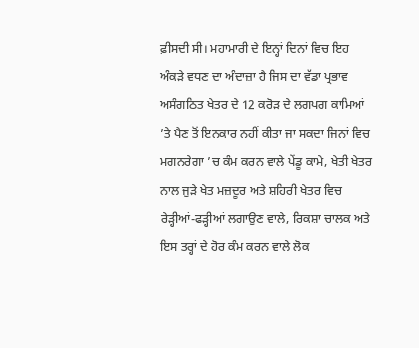ਫ਼ੀਸਦੀ ਸੀ। ਮਹਾਮਾਰੀ ਦੇ ਇਨ੍ਹਾਂ ਦਿਨਾਂ ਵਿਚ ਇਹ ਅੰਕੜੇ ਵਧਣ ਦਾ ਅੰਦਾਜ਼ਾ ਹੈ ਜਿਸ ਦਾ ਵੱਡਾ ਪ੍ਰਭਾਵ ਅਸੰਗਠਿਤ ਖੇਤਰ ਦੇ 12 ਕਰੋੜ ਦੇ ਲਗਪਗ ਕਾਮਿਆਂ ’ਤੇ ਪੈਣ ਤੋਂ ਇਨਕਾਰ ਨਹੀਂ ਕੀਤਾ ਜਾ ਸਕਦਾ ਜਿਨਾਂ ਵਿਚ ਮਗਨਰੇਗਾ ’ਚ ਕੰਮ ਕਰਨ ਵਾਲੇ ਪੇਂਡੂ ਕਾਮੇ, ਖੇਤੀ ਖੇਤਰ ਨਾਲ ਜੁੜੇ ਖੇਤ ਮਜ਼ਦੂਰ ਅਤੇ ਸ਼ਹਿਰੀ ਖੇਤਰ ਵਿਚ ਰੇੜ੍ਹੀਆਂ-ਫੜ੍ਹੀਆਂ ਲਗਾਉਣ ਵਾਲੇ, ਰਿਕਸ਼ਾ ਚਾਲਕ ਅਤੇ ਇਸ ਤਰ੍ਹਾਂ ਦੇ ਹੋਰ ਕੰਮ ਕਰਨ ਵਾਲੇ ਲੋਕ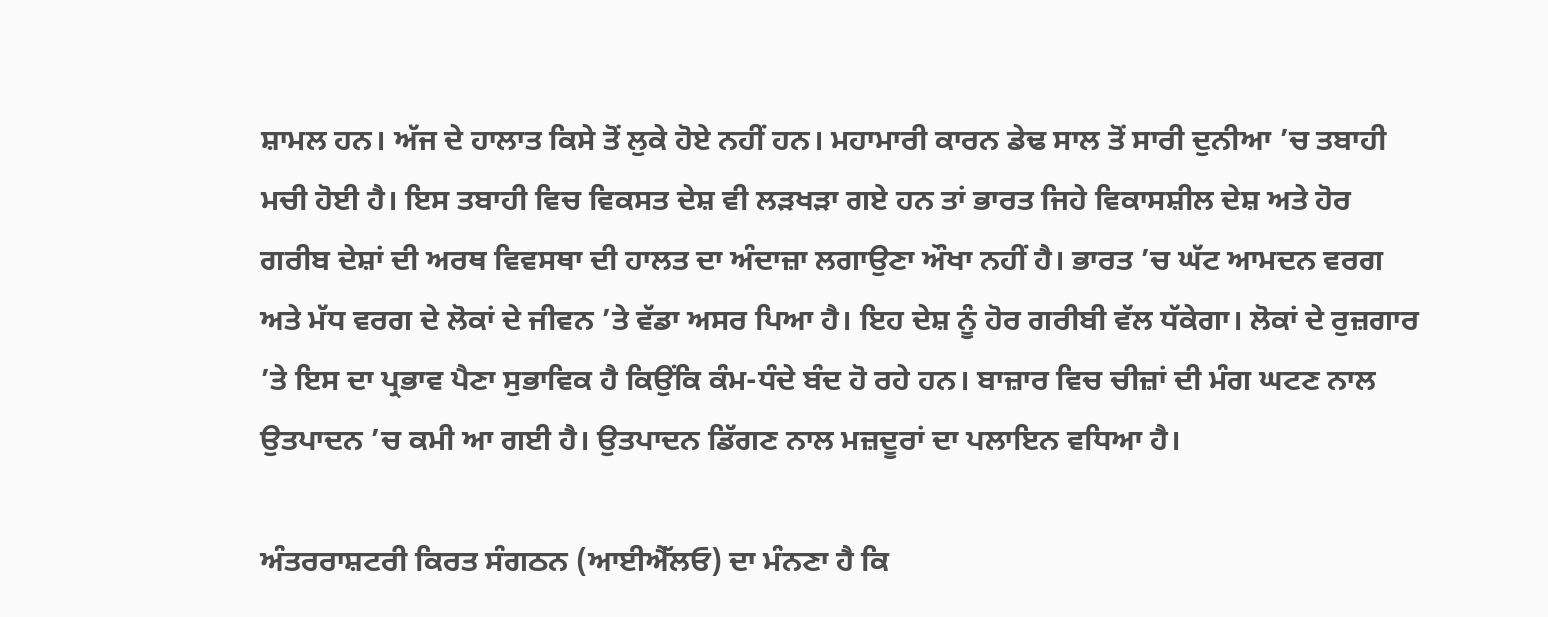ਸ਼ਾਮਲ ਹਨ। ਅੱਜ ਦੇ ਹਾਲਾਤ ਕਿਸੇ ਤੋਂ ਲੁਕੇ ਹੋਏ ਨਹੀਂ ਹਨ। ਮਹਾਮਾਰੀ ਕਾਰਨ ਡੇਢ ਸਾਲ ਤੋਂ ਸਾਰੀ ਦੁਨੀਆ ’ਚ ਤਬਾਹੀ ਮਚੀ ਹੋਈ ਹੈ। ਇਸ ਤਬਾਹੀ ਵਿਚ ਵਿਕਸਤ ਦੇਸ਼ ਵੀ ਲੜਖੜਾ ਗਏ ਹਨ ਤਾਂ ਭਾਰਤ ਜਿਹੇ ਵਿਕਾਸਸ਼ੀਲ ਦੇਸ਼ ਅਤੇ ਹੋਰ ਗਰੀਬ ਦੇਸ਼ਾਂ ਦੀ ਅਰਥ ਵਿਵਸਥਾ ਦੀ ਹਾਲਤ ਦਾ ਅੰਦਾਜ਼ਾ ਲਗਾਉਣਾ ਔਖਾ ਨਹੀਂ ਹੈ। ਭਾਰਤ ’ਚ ਘੱਟ ਆਮਦਨ ਵਰਗ ਅਤੇ ਮੱਧ ਵਰਗ ਦੇ ਲੋਕਾਂ ਦੇ ਜੀਵਨ ’ਤੇ ਵੱਡਾ ਅਸਰ ਪਿਆ ਹੈ। ਇਹ ਦੇਸ਼ ਨੂੰ ਹੋਰ ਗਰੀਬੀ ਵੱਲ ਧੱਕੇਗਾ। ਲੋਕਾਂ ਦੇ ਰੁਜ਼ਗਾਰ ’ਤੇ ਇਸ ਦਾ ਪ੍ਰਭਾਵ ਪੈਣਾ ਸੁਭਾਵਿਕ ਹੈ ਕਿਉਂਕਿ ਕੰਮ-ਧੰਦੇ ਬੰਦ ਹੋ ਰਹੇ ਹਨ। ਬਾਜ਼ਾਰ ਵਿਚ ਚੀਜ਼ਾਂ ਦੀ ਮੰਗ ਘਟਣ ਨਾਲ ਉਤਪਾਦਨ ’ਚ ਕਮੀ ਆ ਗਈ ਹੈ। ਉਤਪਾਦਨ ਡਿੱਗਣ ਨਾਲ ਮਜ਼ਦੂਰਾਂ ਦਾ ਪਲਾਇਨ ਵਧਿਆ ਹੈ।

ਅੰਤਰਰਾਸ਼ਟਰੀ ਕਿਰਤ ਸੰਗਠਨ (ਆਈਐੱਲਓ) ਦਾ ਮੰਨਣਾ ਹੈ ਕਿ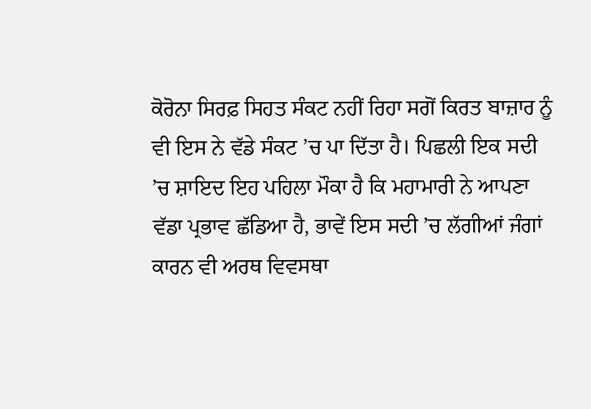ਕੋਰੋਨਾ ਸਿਰਫ਼ ਸਿਹਤ ਸੰਕਟ ਨਹੀਂ ਰਿਹਾ ਸਗੋਂ ਕਿਰਤ ਬਾਜ਼ਾਰ ਨੂੰ ਵੀ ਇਸ ਨੇ ਵੱਡੇ ਸੰਕਟ ’ਚ ਪਾ ਦਿੱਤਾ ਹੈ। ਪਿਛਲੀ ਇਕ ਸਦੀ ’ਚ ਸ਼ਾਇਦ ਇਹ ਪਹਿਲਾ ਮੌਕਾ ਹੈ ਕਿ ਮਹਾਮਾਰੀ ਨੇ ਆਪਣਾ ਵੱਡਾ ਪ੍ਰਭਾਵ ਛੱਡਿਆ ਹੈ, ਭਾਵੇਂ ਇਸ ਸਦੀ ’ਚ ਲੱਗੀਆਂ ਜੰਗਾਂ ਕਾਰਨ ਵੀ ਅਰਥ ਵਿਵਸਥਾ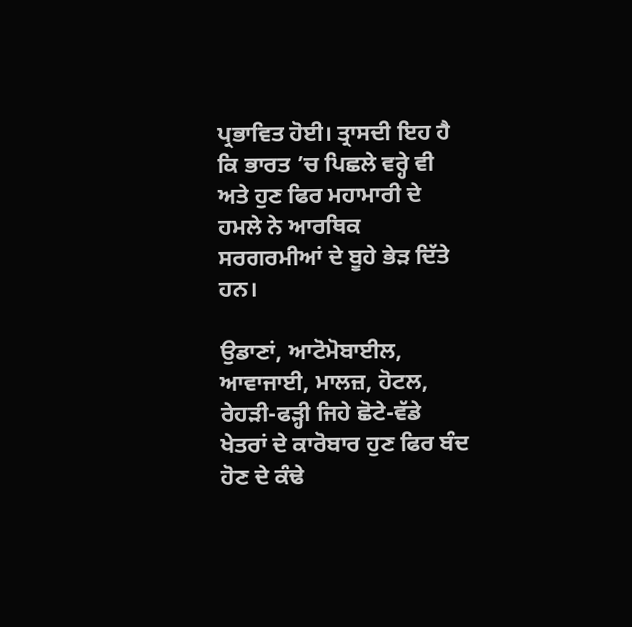ਪ੍ਰਭਾਵਿਤ ਹੋਈ। ਤ੍ਰਾਸਦੀ ਇਹ ਹੈ ਕਿ ਭਾਰਤ ’ਚ ਪਿਛਲੇ ਵਰ੍ਹੇ ਵੀ ਅਤੇ ਹੁਣ ਫਿਰ ਮਹਾਮਾਰੀ ਦੇ ਹਮਲੇ ਨੇ ਆਰਥਿਕ ਸਰਗਰਮੀਆਂ ਦੇ ਬੂਹੇ ਭੇੜ ਦਿੱਤੇ ਹਨ।

ਉਡਾਣਾਂ, ਆਟੋਮੋਬਾਈਲ, ਆਵਾਜਾਈ, ਮਾਲਜ਼, ਹੋਟਲ, ਰੇਹੜੀ-ਫੜ੍ਹੀ ਜਿਹੇ ਛੋਟੇ-ਵੱਡੇ ਖੇਤਰਾਂ ਦੇ ਕਾਰੋਬਾਰ ਹੁਣ ਫਿਰ ਬੰਦ ਹੋਣ ਦੇ ਕੰਢੇ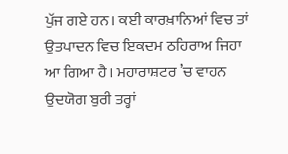ਪੁੱਜ ਗਏ ਹਨ। ਕਈ ਕਾਰਖ਼ਾਨਿਆਂ ਵਿਚ ਤਾਂ ਉਤਪਾਦਨ ਵਿਚ ਇਕਦਮ ਠਹਿਰਾਅ ਜਿਹਾ ਆ ਗਿਆ ਹੈ। ਮਹਾਰਾਸ਼ਟਰ ’ਚ ਵਾਹਨ ਉਦਯੋਗ ਬੁਰੀ ਤਰ੍ਹਾਂ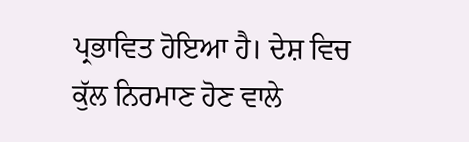ਪ੍ਰਭਾਵਿਤ ਹੋਇਆ ਹੈ। ਦੇਸ਼ ਵਿਚ ਕੁੱਲ ਨਿਰਮਾਣ ਹੋਣ ਵਾਲੇ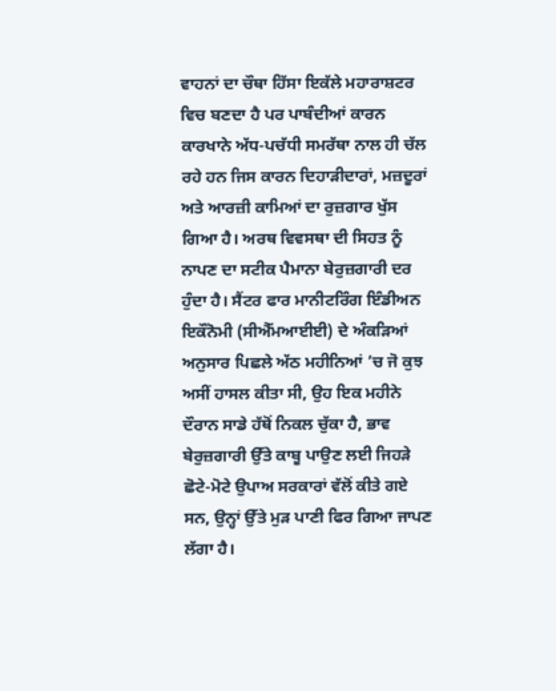ਵਾਹਨਾਂ ਦਾ ਚੌਥਾ ਹਿੱਸਾ ਇਕੱਲੇ ਮਹਾਰਾਸ਼ਟਰ ਵਿਚ ਬਣਦਾ ਹੈ ਪਰ ਪਾਬੰਦੀਆਂ ਕਾਰਨ ਕਾਰਖਾਨੇ ਅੱਧ-ਪਚੱਧੀ ਸਮਰੱਥਾ ਨਾਲ ਹੀ ਚੱਲ ਰਹੇ ਹਨ ਜਿਸ ਕਾਰਨ ਦਿਹਾੜੀਦਾਰਾਂ, ਮਜ਼ਦੂਰਾਂ ਅਤੇ ਆਰਜ਼ੀ ਕਾਮਿਆਂ ਦਾ ਰੁਜ਼ਗਾਰ ਖੁੱਸ ਗਿਆ ਹੈ। ਅਰਥ ਵਿਵਸਥਾ ਦੀ ਸਿਹਤ ਨੂੰ ਨਾਪਣ ਦਾ ਸਟੀਕ ਪੈਮਾਨਾ ਬੇਰੁਜ਼ਗਾਰੀ ਦਰ ਹੁੰਦਾ ਹੈ। ਸੈਂਟਰ ਫਾਰ ਮਾਨੀਟਰਿੰਗ ਇੰਡੀਅਨ ਇਕੌਨੋਮੀ (ਸੀਐੱਮਆਈਈ) ਦੇ ਅੰਕੜਿਆਂ ਅਨੁਸਾਰ ਪਿਛਲੇ ਅੱਠ ਮਹੀਨਿਆਂ ’ਚ ਜੋ ਕੁਝ ਅਸੀਂ ਹਾਸਲ ਕੀਤਾ ਸੀ, ਉਹ ਇਕ ਮਹੀਨੇ ਦੌਰਾਨ ਸਾਡੇ ਹੱਥੋਂ ਨਿਕਲ ਚੁੱਕਾ ਹੈ, ਭਾਵ ਬੇਰੁਜ਼ਗਾਰੀ ਉੱਤੇ ਕਾਬੂ ਪਾਉਣ ਲਈ ਜਿਹੜੇ ਛੋਟੇ-ਮੋਟੇ ਉਪਾਅ ਸਰਕਾਰਾਂ ਵੱਲੋਂ ਕੀਤੇ ਗਏ ਸਨ, ਉਨ੍ਹਾਂ ਉੱਤੇ ਮੁੜ ਪਾਣੀ ਫਿਰ ਗਿਆ ਜਾਪਣ ਲੱਗਾ ਹੈ।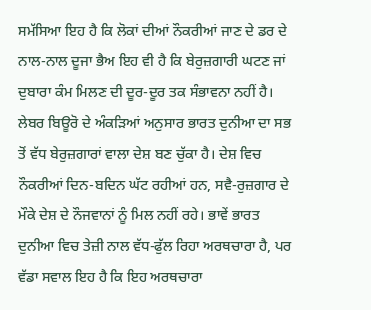ਸਮੱਸਿਆ ਇਹ ਹੈ ਕਿ ਲੋਕਾਂ ਦੀਆਂ ਨੌਕਰੀਆਂ ਜਾਣ ਦੇ ਡਰ ਦੇ ਨਾਲ-ਨਾਲ ਦੂਜਾ ਭੈਅ ਇਹ ਵੀ ਹੈ ਕਿ ਬੇਰੁਜ਼ਗਾਰੀ ਘਟਣ ਜਾਂ ਦੁਬਾਰਾ ਕੰਮ ਮਿਲਣ ਦੀ ਦੂਰ-ਦੂਰ ਤਕ ਸੰਭਾਵਨਾ ਨਹੀਂ ਹੈ। ਲੇਬਰ ਬਿਊਰੋ ਦੇ ਅੰਕੜਿਆਂ ਅਨੁਸਾਰ ਭਾਰਤ ਦੁਨੀਆ ਦਾ ਸਭ ਤੋਂ ਵੱਧ ਬੇਰੁਜ਼ਗਾਰਾਂ ਵਾਲਾ ਦੇਸ਼ ਬਣ ਚੁੱਕਾ ਹੈ। ਦੇਸ਼ ਵਿਚ ਨੌਕਰੀਆਂ ਦਿਨ-ਬਦਿਨ ਘੱਟ ਰਹੀਆਂ ਹਨ, ਸਵੈ-ਰੁਜ਼ਗਾਰ ਦੇ ਮੌਕੇ ਦੇਸ਼ ਦੇ ਨੌਜਵਾਨਾਂ ਨੂੰ ਮਿਲ ਨਹੀਂ ਰਹੇ। ਭਾਵੇਂ ਭਾਰਤ ਦੁਨੀਆ ਵਿਚ ਤੇਜ਼ੀ ਨਾਲ ਵੱਧ-ਫੁੱਲ ਰਿਹਾ ਅਰਥਚਾਰਾ ਹੈ, ਪਰ ਵੱਡਾ ਸਵਾਲ ਇਹ ਹੈ ਕਿ ਇਹ ਅਰਥਚਾਰਾ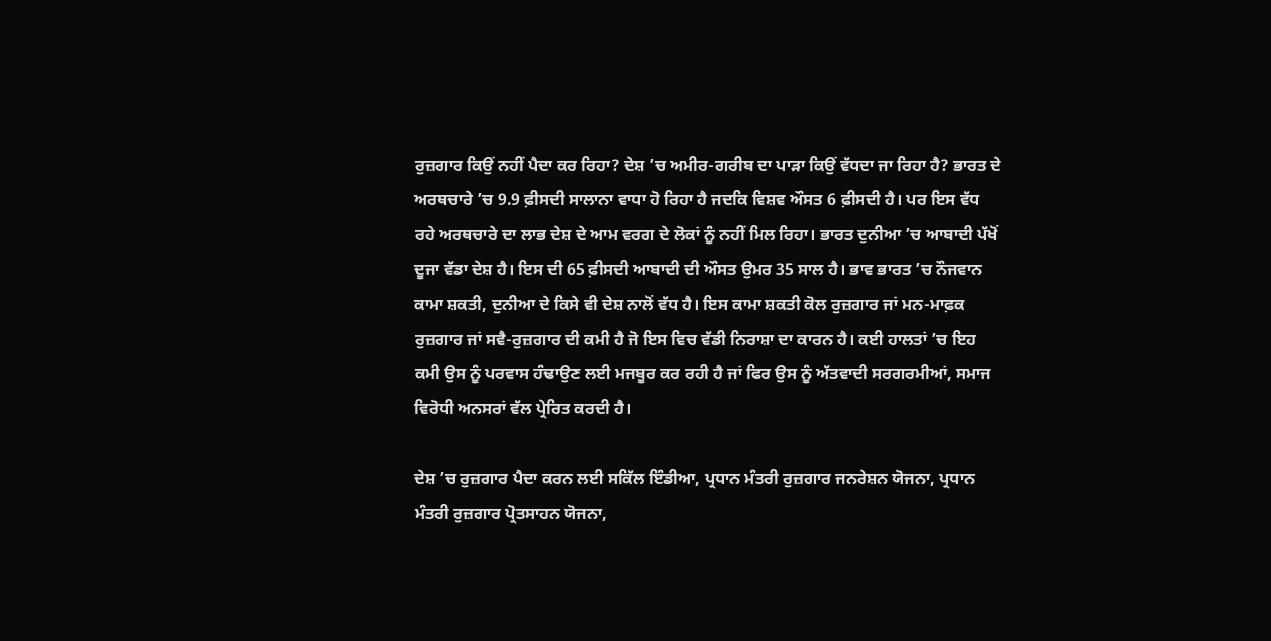ਰੁਜ਼ਗਾਰ ਕਿਉਂ ਨਹੀਂ ਪੈਦਾ ਕਰ ਰਿਹਾ? ਦੇਸ਼ ’ਚ ਅਮੀਰ-ਗਰੀਬ ਦਾ ਪਾੜਾ ਕਿਉਂ ਵੱਧਦਾ ਜਾ ਰਿਹਾ ਹੈ? ਭਾਰਤ ਦੇ ਅਰਥਚਾਰੇ ’ਚ 9.9 ਫ਼ੀਸਦੀ ਸਾਲਾਨਾ ਵਾਧਾ ਹੋ ਰਿਹਾ ਹੈ ਜਦਕਿ ਵਿਸ਼ਵ ਔਸਤ 6 ਫ਼ੀਸਦੀ ਹੈ। ਪਰ ਇਸ ਵੱਧ ਰਹੇ ਅਰਥਚਾਰੇ ਦਾ ਲਾਭ ਦੇਸ਼ ਦੇ ਆਮ ਵਰਗ ਦੇ ਲੋਕਾਂ ਨੂੰ ਨਹੀਂ ਮਿਲ ਰਿਹਾ। ਭਾਰਤ ਦੁਨੀਆ ’ਚ ਆਬਾਦੀ ਪੱਖੋਂ ਦੂਜਾ ਵੱਡਾ ਦੇਸ਼ ਹੈ। ਇਸ ਦੀ 65 ਫ਼ੀਸਦੀ ਆਬਾਦੀ ਦੀ ਔਸਤ ਉਮਰ 35 ਸਾਲ ਹੈ। ਭਾਵ ਭਾਰਤ ’ਚ ਨੌਜਵਾਨ ਕਾਮਾ ਸ਼ਕਤੀ, ਦੁਨੀਆ ਦੇ ਕਿਸੇ ਵੀ ਦੇਸ਼ ਨਾਲੋਂ ਵੱਧ ਹੈ। ਇਸ ਕਾਮਾ ਸ਼ਕਤੀ ਕੋਲ ਰੁਜ਼ਗਾਰ ਜਾਂ ਮਨ-ਮਾਫ਼ਕ ਰੁਜ਼ਗਾਰ ਜਾਂ ਸਵੈ-ਰੁਜ਼ਗਾਰ ਦੀ ਕਮੀ ਹੈ ਜੋ ਇਸ ਵਿਚ ਵੱਡੀ ਨਿਰਾਸ਼ਾ ਦਾ ਕਾਰਨ ਹੈ। ਕਈ ਹਾਲਤਾਂ ’ਚ ਇਹ ਕਮੀ ਉਸ ਨੂੰ ਪਰਵਾਸ ਹੰਢਾਉਣ ਲਈ ਮਜਬੂਰ ਕਰ ਰਹੀ ਹੈ ਜਾਂ ਫਿਰ ਉਸ ਨੂੰ ਅੱਤਵਾਦੀ ਸਰਗਰਮੀਆਂ, ਸਮਾਜ ਵਿਰੋਧੀ ਅਨਸਰਾਂ ਵੱਲ ਪ੍ਰੇਰਿਤ ਕਰਦੀ ਹੈ।

ਦੇਸ਼ ’ਚ ਰੁਜ਼ਗਾਰ ਪੈਦਾ ਕਰਨ ਲਈ ਸਕਿੱਲ ਇੰਡੀਆ, ਪ੍ਰਧਾਨ ਮੰਤਰੀ ਰੁਜ਼ਗਾਰ ਜਨਰੇਸ਼ਨ ਯੋਜਨਾ, ਪ੍ਰਧਾਨ ਮੰਤਰੀ ਰੁਜ਼ਗਾਰ ਪ੍ਰੋਤਸਾਹਨ ਯੋਜਨਾ,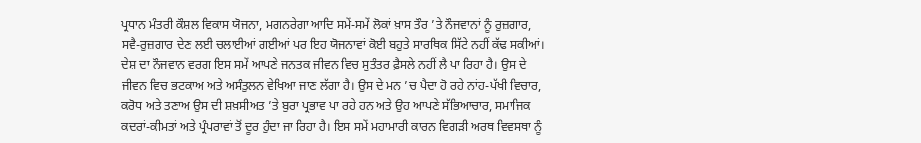ਪ੍ਰਧਾਨ ਮੰਤਰੀ ਕੌਸ਼ਲ ਵਿਕਾਸ ਯੋਜਨਾ, ਮਗਨਰੇਗਾ ਆਦਿ ਸਮੇਂ-ਸਮੇਂ ਲੋਕਾਂ ਖ਼ਾਸ ਤੌਰ ’ਤੇ ਨੌਜਵਾਨਾਂ ਨੂੰ ਰੁਜ਼ਗਾਰ, ਸਵੈ-ਰੁਜ਼ਗਾਰ ਦੇਣ ਲਈ ਚਲਾਈਆਂ ਗਈਆਂ ਪਰ ਇਹ ਯੋਜਨਾਵਾਂ ਕੋਈ ਬਹੁਤੇ ਸਾਰਥਿਕ ਸਿੱਟੇ ਨਹੀਂ ਕੱਢ ਸਕੀਆਂ। ਦੇਸ਼ ਦਾ ਨੌਜਵਾਨ ਵਰਗ ਇਸ ਸਮੇਂ ਆਪਣੇ ਜਨਤਕ ਜੀਵਨ ਵਿਚ ਸੁਤੰਤਰ ਫ਼ੈਸਲੇ ਨਹੀਂ ਲੈ ਪਾ ਰਿਹਾ ਹੈ। ਉਸ ਦੇ ਜੀਵਨ ਵਿਚ ਭਟਕਾਅ ਅਤੇ ਅਸੰਤੁਲਨ ਵੇਖਿਆ ਜਾਣ ਲੱਗਾ ਹੈ। ਉਸ ਦੇ ਮਨ ’ਚ ਪੈਦਾ ਹੋ ਰਹੇ ਨਾਂਹ-ਪੱਖੀ ਵਿਚਾਰ, ਕਰੋਧ ਅਤੇ ਤਣਾਅ ਉਸ ਦੀ ਸ਼ਖ਼ਸੀਅਤ ’ਤੇ ਬੁਰਾ ਪ੍ਰਭਾਵ ਪਾ ਰਹੇ ਹਨ ਅਤੇ ਉਹ ਆਪਣੇ ਸੱਭਿਆਚਾਰ, ਸਮਾਜਿਕ ਕਦਰਾਂ-ਕੀਮਤਾਂ ਅਤੇ ਪ੍ਰੰਪਰਾਵਾਂ ਤੋਂ ਦੂਰ ਹੁੰਦਾ ਜਾ ਰਿਹਾ ਹੈ। ਇਸ ਸਮੇਂ ਮਹਾਮਾਰੀ ਕਾਰਨ ਵਿਗੜੀ ਅਰਥ ਵਿਵਸਥਾ ਨੂੰ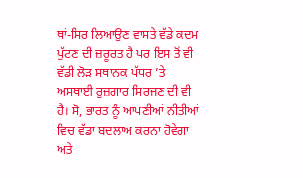ਥਾਂ-ਸਿਰ ਲਿਆਉਣ ਵਾਸਤੇ ਵੱਡੇ ਕਦਮ ਪੁੱਟਣ ਦੀ ਜ਼ਰੂਰਤ ਹੈ ਪਰ ਇਸ ਤੋਂ ਵੀ ਵੱਡੀ ਲੋੜ ਸਥਾਨਕ ਪੱਧਰ ’ਤੇ ਅਸਥਾਈ ਰੁਜ਼ਗਾਰ ਸਿਰਜਣ ਦੀ ਵੀ ਹੈ। ਸੋ, ਭਾਰਤ ਨੂੰ ਆਪਣੀਆਂ ਨੀਤੀਆਂ ਵਿਚ ਵੱਡਾ ਬਦਲਾਅ ਕਰਨਾ ਹੋਵੇਗਾ ਅਤੇ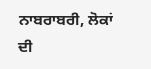ਨਾਬਰਾਬਰੀ, ਲੋਕਾਂ ਦੀ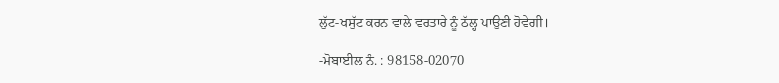ਲੁੱਟ-ਖਸੁੱਟ ਕਰਨ ਵਾਲੇ ਵਰਤਾਰੇ ਨੂੰ ਠੱਲ੍ਹ ਪਾਉਣੀ ਹੋਵੇਗੀ।

-ਮੋਬਾਈਲ ਨੰ. : 98158-02070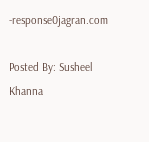-response0jagran.com

Posted By: Susheel Khanna